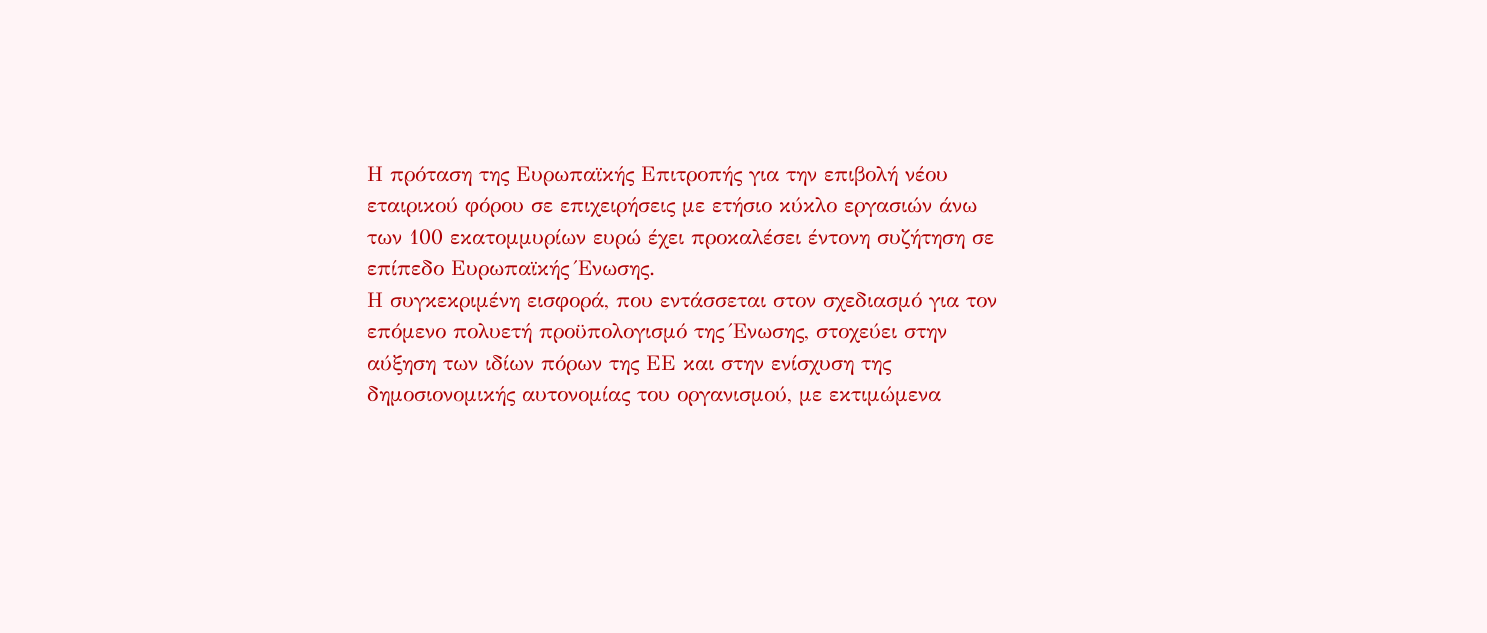Η πρόταση της Ευρωπαϊκής Επιτροπής για την επιβολή νέου εταιρικού φόρου σε επιχειρήσεις με ετήσιο κύκλο εργασιών άνω των 100 εκατομμυρίων ευρώ έχει προκαλέσει έντονη συζήτηση σε επίπεδο Ευρωπαϊκής Ένωσης.
Η συγκεκριμένη εισφορά, που εντάσσεται στον σχεδιασμό για τον επόμενο πολυετή προϋπολογισμό της Ένωσης, στοχεύει στην αύξηση των ιδίων πόρων της ΕΕ και στην ενίσχυση της δημοσιονομικής αυτονομίας του οργανισμού, με εκτιμώμενα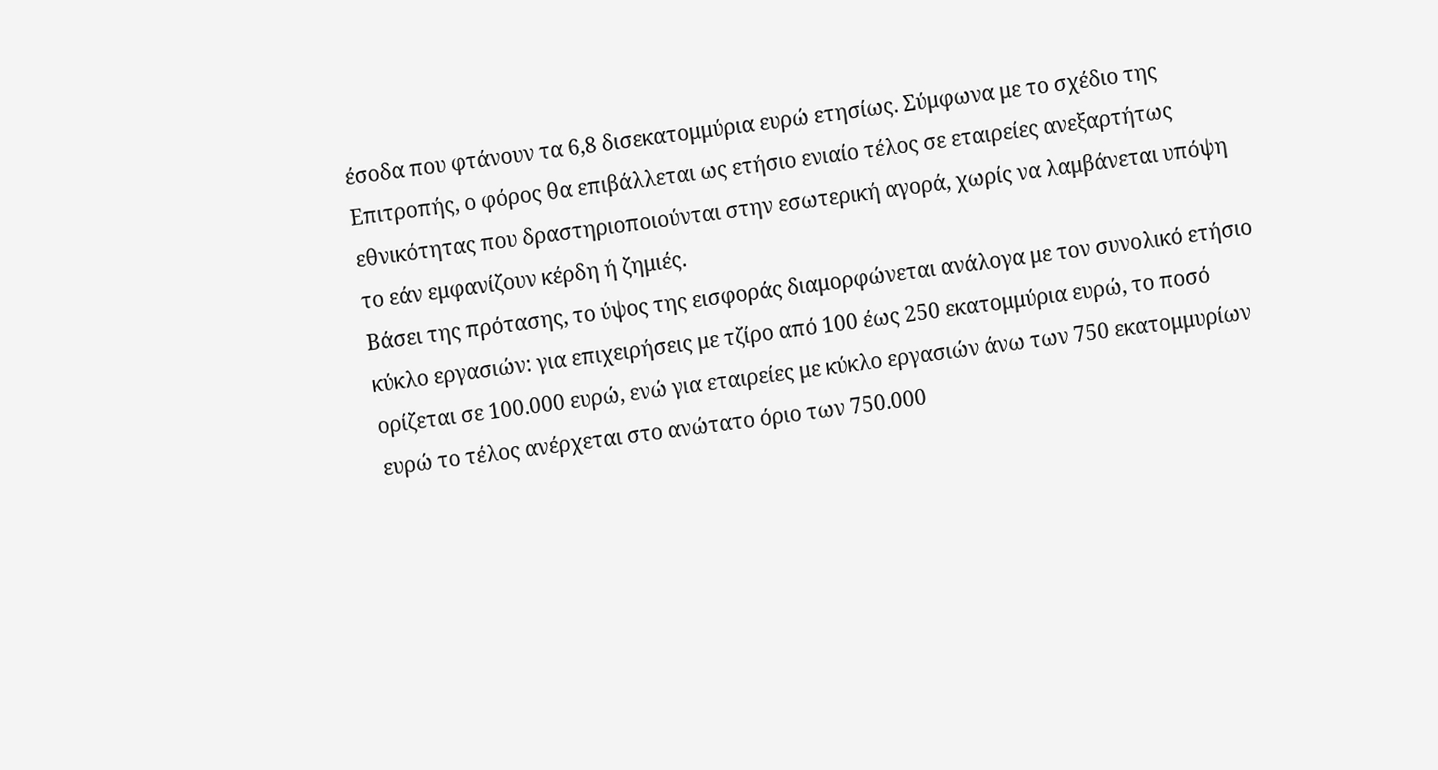έσοδα που φτάνουν τα 6,8 δισεκατομμύρια ευρώ ετησίως. Σύμφωνα με το σχέδιο της Επιτροπής, ο φόρος θα επιβάλλεται ως ετήσιο ενιαίο τέλος σε εταιρείες ανεξαρτήτως εθνικότητας που δραστηριοποιούνται στην εσωτερική αγορά, χωρίς να λαμβάνεται υπόψη το εάν εμφανίζουν κέρδη ή ζημιές.
Βάσει της πρότασης, το ύψος της εισφοράς διαμορφώνεται ανάλογα με τον συνολικό ετήσιο κύκλο εργασιών: για επιχειρήσεις με τζίρο από 100 έως 250 εκατομμύρια ευρώ, το ποσό ορίζεται σε 100.000 ευρώ, ενώ για εταιρείες με κύκλο εργασιών άνω των 750 εκατομμυρίων ευρώ το τέλος ανέρχεται στο ανώτατο όριο των 750.000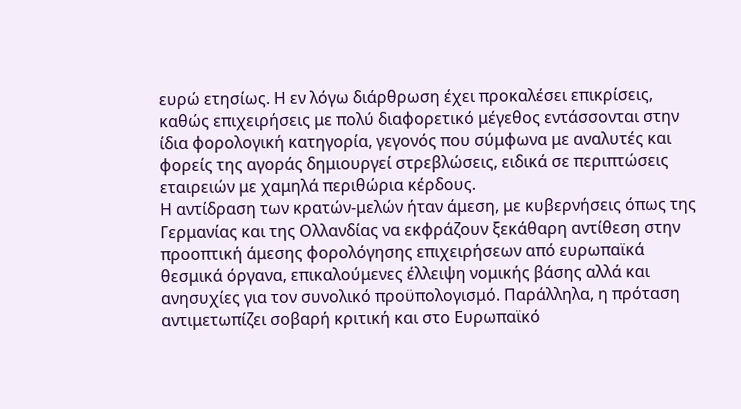ευρώ ετησίως. Η εν λόγω διάρθρωση έχει προκαλέσει επικρίσεις, καθώς επιχειρήσεις με πολύ διαφορετικό μέγεθος εντάσσονται στην ίδια φορολογική κατηγορία, γεγονός που σύμφωνα με αναλυτές και φορείς της αγοράς δημιουργεί στρεβλώσεις, ειδικά σε περιπτώσεις εταιρειών με χαμηλά περιθώρια κέρδους.
Η αντίδραση των κρατών-μελών ήταν άμεση, με κυβερνήσεις όπως της Γερμανίας και της Ολλανδίας να εκφράζουν ξεκάθαρη αντίθεση στην προοπτική άμεσης φορολόγησης επιχειρήσεων από ευρωπαϊκά θεσμικά όργανα, επικαλούμενες έλλειψη νομικής βάσης αλλά και ανησυχίες για τον συνολικό προϋπολογισμό. Παράλληλα, η πρόταση αντιμετωπίζει σοβαρή κριτική και στο Ευρωπαϊκό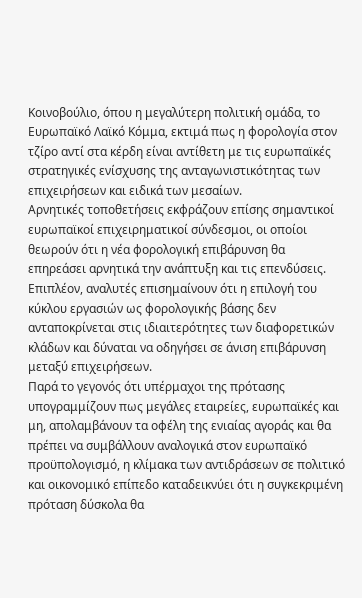Κοινοβούλιο, όπου η μεγαλύτερη πολιτική ομάδα, το Ευρωπαϊκό Λαϊκό Κόμμα, εκτιμά πως η φορολογία στον τζίρο αντί στα κέρδη είναι αντίθετη με τις ευρωπαϊκές στρατηγικές ενίσχυσης της ανταγωνιστικότητας των επιχειρήσεων και ειδικά των μεσαίων.
Αρνητικές τοποθετήσεις εκφράζουν επίσης σημαντικοί ευρωπαϊκοί επιχειρηματικοί σύνδεσμοι, οι οποίοι θεωρούν ότι η νέα φορολογική επιβάρυνση θα επηρεάσει αρνητικά την ανάπτυξη και τις επενδύσεις. Επιπλέον, αναλυτές επισημαίνουν ότι η επιλογή του κύκλου εργασιών ως φορολογικής βάσης δεν ανταποκρίνεται στις ιδιαιτερότητες των διαφορετικών κλάδων και δύναται να οδηγήσει σε άνιση επιβάρυνση μεταξύ επιχειρήσεων.
Παρά το γεγονός ότι υπέρμαχοι της πρότασης υπογραμμίζουν πως μεγάλες εταιρείες, ευρωπαϊκές και μη, απολαμβάνουν τα οφέλη της ενιαίας αγοράς και θα πρέπει να συμβάλλουν αναλογικά στον ευρωπαϊκό προϋπολογισμό, η κλίμακα των αντιδράσεων σε πολιτικό και οικονομικό επίπεδο καταδεικνύει ότι η συγκεκριμένη πρόταση δύσκολα θα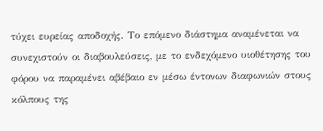τύχει ευρείας αποδοχής. Το επόμενο διάστημα αναμένεται να συνεχιστούν οι διαβουλεύσεις, με το ενδεχόμενο υιοθέτησης του φόρου να παραμένει αβέβαιο εν μέσω έντονων διαφωνιών στους κόλπους της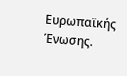Ευρωπαϊκής Ένωσης.